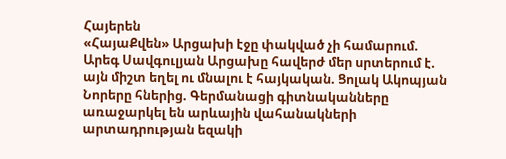Հայերեն
«ՀայաՔվեն» Արցախի էջը փակված չի համարում. Արեգ Սավգուլյան Արցախը հավերժ մեր սրտերում է. այն միշտ եղել ու մնալու է հայկական. Ցոլակ Ակոպյան Նորերը հներից. Գերմանացի գիտնականները առաջարկել են արևային վահանակների արտադրության եզակի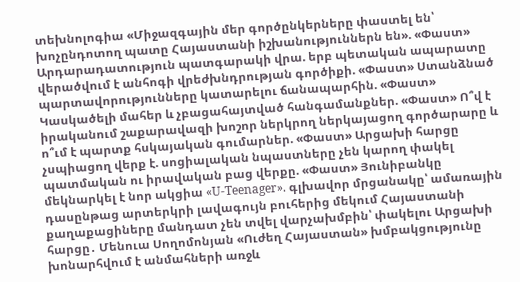տեխնոլոգիա «Միջազգային մեր գործընկերները փաստել են՝ խոչընդոտող պատը Հայաստանի իշխանություններն են». «Փաստ» Արդարադատություն պատգարակի վրա. երբ պետական ապարատը վերածվում է անհոգի վրեժխնդրության գործիքի. «Փաստ» Ստանձնած պարտավորությունները կատարելու ճանապարհին. «Փաստ» Կասկածելի մահեր և չբացահայտված հանգամանքներ. «Փաստ» Ո՞վ է իրականում շաքարավազի խոշոր ներկրող ներկայացող գործարարը և ո՞ւմ է պարտք հսկայական գումարներ. «Փաստ» Արցախի հարցը չսպիացող վերք է. սոցիալական նպաստները չեն կարող փակել պատմական ու իրավական բաց վերքը. «Փաստ» Յունիբանկը մեկնարկել է նոր ակցիա «U-Teenager». գլխավոր մրցանակը՝ ամառային դասընթաց արտերկրի լավագույն բուհերից մեկում Հայաստանի քաղաքացիները մանդատ չեն տվել վարչախմբին՝ փակելու Արցախի հարցը․ Մենուա Սողոմոնյան «Ուժեղ Հայաստան» խմբակցությունը խոնարհվում է անմահների առջև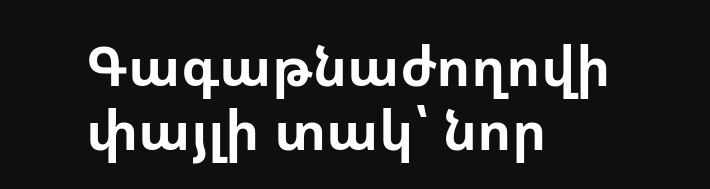Գագաթնաժողովի փայլի տակ՝ նոր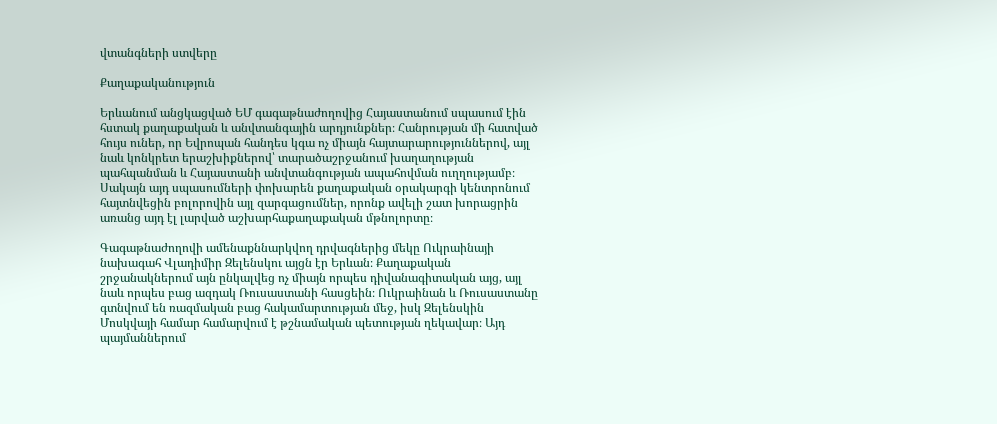վտանգների ստվերը

Քաղաքականություն

Երևանում անցկացված ԵՄ գագաթնաժողովից Հայաստանում սպասում էին հստակ քաղաքական և անվտանգային արդյունքներ։ Հանրության մի հատված հույս ուներ, որ Եվրոպան հանդես կգա ոչ միայն հայտարարություններով, այլ նաև կոնկրետ երաշխիքներով՝ տարածաշրջանում խաղաղության պահպանման և Հայաստանի անվտանգության ապահովման ուղղությամբ։ Սակայն այդ սպասումների փոխարեն քաղաքական օրակարգի կենտրոնում հայտնվեցին բոլորովին այլ զարգացումներ, որոնք ավելի շատ խորացրին առանց այդ էլ լարված աշխարհաքաղաքական մթնոլորտը։

Գագաթնաժողովի ամենաքննարկվող դրվագներից մեկը Ուկրաինայի նախագահ Վլադիմիր Զելենսկու այցն էր Երևան։ Քաղաքական շրջանակներում այն ընկալվեց ոչ միայն որպես դիվանագիտական այց, այլ նաև որպես բաց ազդակ Ռուսաստանի հասցեին։ Ուկրաինան և Ռուսաստանը գտնվում են ռազմական բաց հակամարտության մեջ, իսկ Զելենսկին Մոսկվայի համար համարվում է թշնամական պետության ղեկավար։ Այդ պայմաններում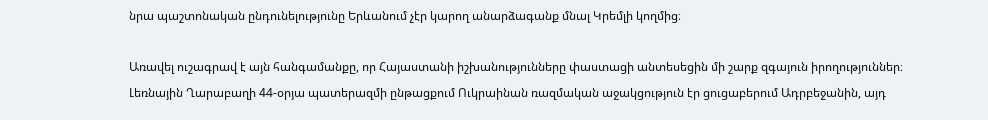նրա պաշտոնական ընդունելությունը Երևանում չէր կարող անարձագանք մնալ Կրեմլի կողմից։

Առավել ուշագրավ է այն հանգամանքը, որ Հայաստանի իշխանությունները փաստացի անտեսեցին մի շարք զգայուն իրողություններ։ Լեռնային Ղարաբաղի 44-օրյա պատերազմի ընթացքում Ուկրաինան ռազմական աջակցություն էր ցուցաբերում Ադրբեջանին, այդ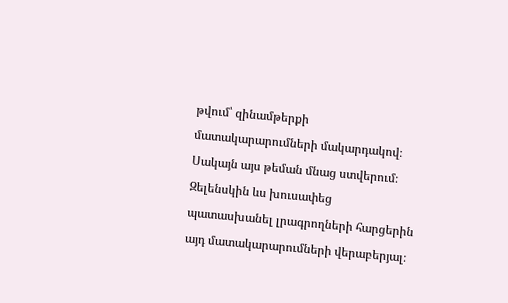թվում՝ զինամթերքի մատակարարումների մակարդակով։ Սակայն այս թեման մնաց ստվերում։ Զելենսկին ևս խուսափեց պատասխանել լրագրողների հարցերին այդ մատակարարումների վերաբերյալ։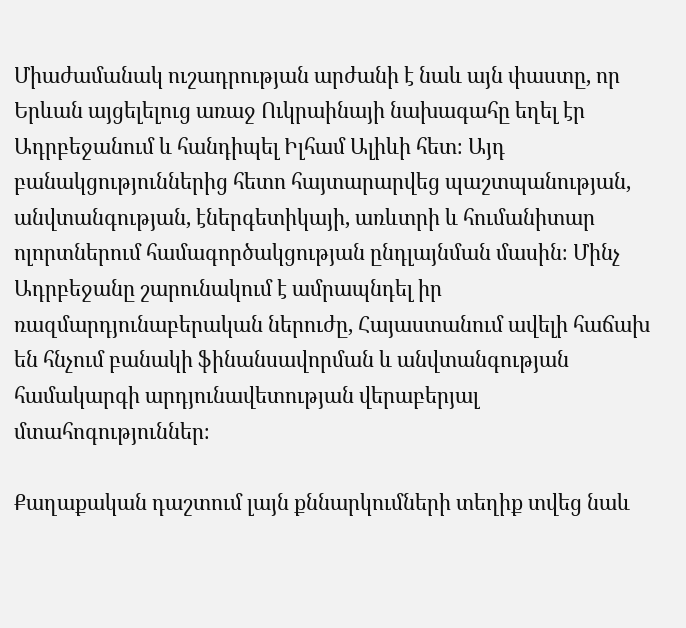Միաժամանակ ուշադրության արժանի է նաև այն փաստը, որ Երևան այցելելուց առաջ Ուկրաինայի նախագահը եղել էր Ադրբեջանում և հանդիպել Իլհամ Ալիևի հետ։ Այդ բանակցություններից հետո հայտարարվեց պաշտպանության, անվտանգության, էներգետիկայի, առևտրի և հումանիտար ոլորտներում համագործակցության ընդլայնման մասին։ Մինչ Ադրբեջանը շարունակում է ամրապնդել իր ռազմարդյունաբերական ներուժը, Հայաստանում ավելի հաճախ են հնչում բանակի ֆինանսավորման և անվտանգության համակարգի արդյունավետության վերաբերյալ մտահոգություններ։

Քաղաքական դաշտում լայն քննարկումների տեղիք տվեց նաև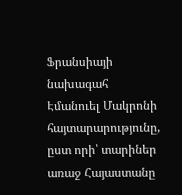Ֆրանսիայի նախագահ Էմանուել Մակրոնի հայտարարությունը, ըստ որի՝ տարիներ առաջ Հայաստանը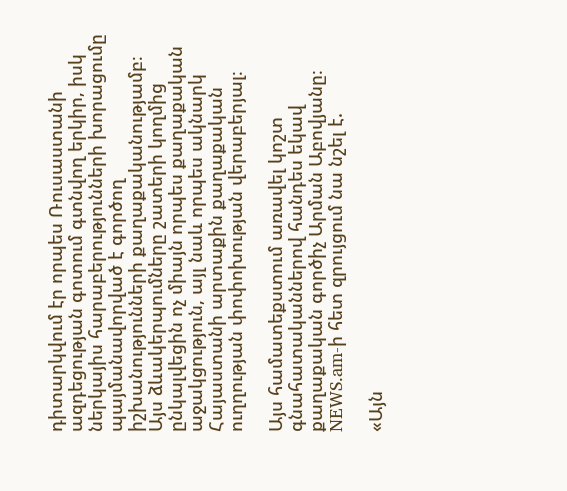դիտարկվում էր որպես Ռուսաստանի ազդեցության գոտում գտնվող երկիր, իսկ ներկայիս հարաբերությունների խորացումը պայմանավորված է գործող իշխանությունների քաղաքականությամբ։ Այս ձևակերպումները շատերի կողմից ընկալվեցին ոչ միայն որպես քաղաքական աջակցություն, այլ նաև որպես ակնարկ Հայաստանի արտաքին քաղաքական ուղղության փոփոխության վերաբերյալ։

Այս համատեքստում առավել կոշտ գնահատականներով հանդես եկավ քաղաքական գործիչ Արման Աբովյանը։ NEWS.am-ի հետ զրույցում նա նշել է.

«Այն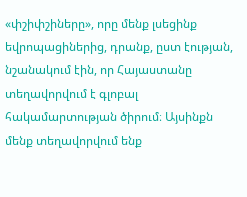«փշիփշիները», որը մենք լսեցինք եվրոպացիներից, դրանք, ըստ էության, նշանակում էին, որ Հայաստանը տեղավորվում է գլոբալ հակամարտության ծիրում։ Այսինքն մենք տեղավորվում ենք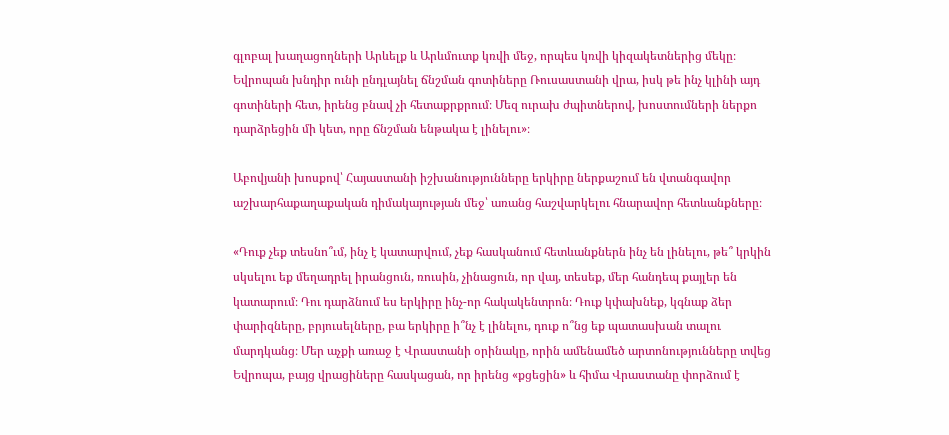գլոբալ խաղացողների Արևելք և Արևմուտք կռվի մեջ, որպես կռվի կիզակետներից մեկը։ Եվրոպան խնդիր ունի ընդլայնել ճնշման գոտիները Ռուսաստանի վրա, իսկ թե ինչ կլինի այդ գոտիների հետ, իրենց բնավ չի հետաքրքրում։ Մեզ ուրախ ժպիտներով, խոստումների ներքո դարձրեցին մի կետ, որը ճնշման ենթակա է լինելու»։

Աբովյանի խոսքով՝ Հայաստանի իշխանությունները երկիրը ներքաշում են վտանգավոր աշխարհաքաղաքական դիմակայության մեջ՝ առանց հաշվարկելու հնարավոր հետևանքները։

«Դուք չեք տեսնո՞ւմ, ինչ է կատարվում, չեք հասկանում հետևանքներն ինչ են լինելու, թե՞ կրկին սկսելու եք մեղադրել իրանցուն, ռուսին, չինացուն, որ վայ, տեսեք, մեր հանդեպ քայլեր են կատարում։ Դու դարձնում ես երկիրը ինչ-որ հակակենտրոն։ Դուք կփախնեք, կգնաք ձեր փարիզները, բրյուսելները, բա երկիրը ի՞նչ է լինելու, դուք ո՞նց եք պատասխան տալու մարդկանց։ Մեր աչքի առաջ է Վրաստանի օրինակը, որին ամենամեծ արտոնությունները տվեց Եվրոպա, բայց վրացիները հասկացան, որ իրենց «քցեցին» և հիմա Վրաստանը փորձում է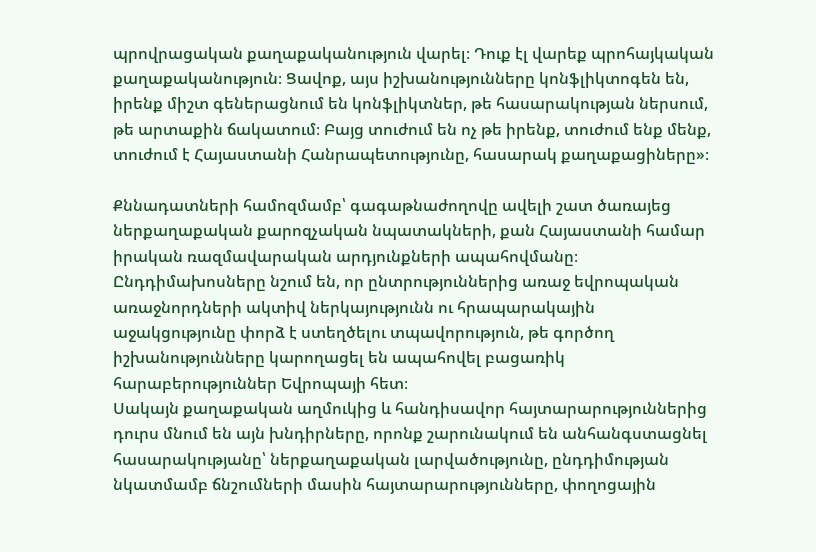պրովրացական քաղաքականություն վարել։ Դուք էլ վարեք պրոհայկական քաղաքականություն։ Ցավոք, այս իշխանությունները կոնֆլիկտոգեն են, իրենք միշտ գեներացնում են կոնֆլիկտներ, թե հասարակության ներսում, թե արտաքին ճակատում։ Բայց տուժում են ոչ թե իրենք, տուժում ենք մենք, տուժում է Հայաստանի Հանրապետությունը, հասարակ քաղաքացիները»։

Քննադատների համոզմամբ՝ գագաթնաժողովը ավելի շատ ծառայեց ներքաղաքական քարոզչական նպատակների, քան Հայաստանի համար իրական ռազմավարական արդյունքների ապահովմանը։ Ընդդիմախոսները նշում են, որ ընտրություններից առաջ եվրոպական առաջնորդների ակտիվ ներկայությունն ու հրապարակային աջակցությունը փորձ է ստեղծելու տպավորություն, թե գործող իշխանությունները կարողացել են ապահովել բացառիկ հարաբերություններ Եվրոպայի հետ։
Սակայն քաղաքական աղմուկից և հանդիսավոր հայտարարություններից դուրս մնում են այն խնդիրները, որոնք շարունակում են անհանգստացնել հասարակությանը՝ ներքաղաքական լարվածությունը, ընդդիմության նկատմամբ ճնշումների մասին հայտարարությունները, փողոցային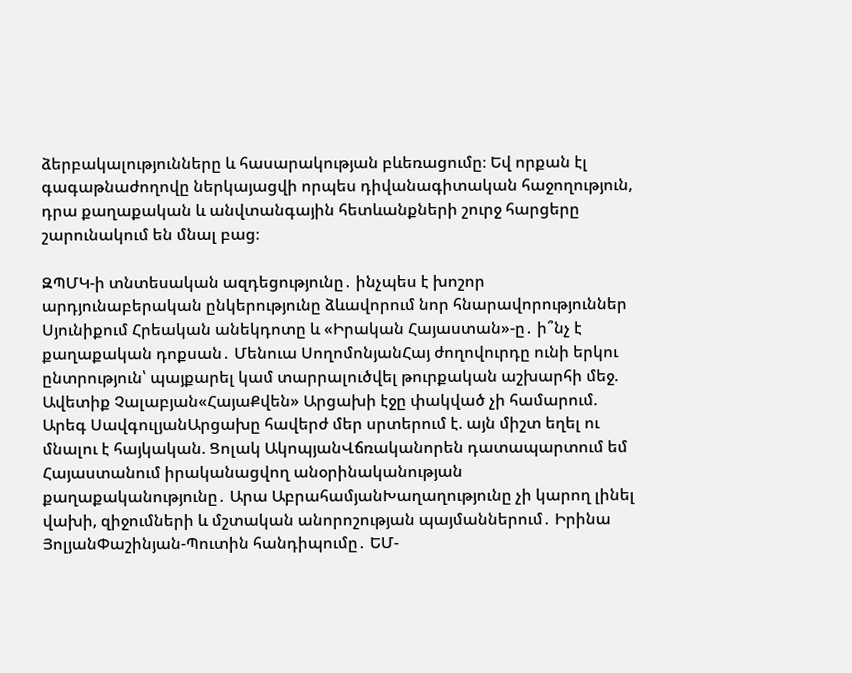ձերբակալությունները և հասարակության բևեռացումը։ Եվ որքան էլ գագաթնաժողովը ներկայացվի որպես դիվանագիտական հաջողություն, դրա քաղաքական և անվտանգային հետևանքների շուրջ հարցերը շարունակում են մնալ բաց։

ԶՊՄԿ-ի տնտեսական ազդեցությունը․ ինչպես է խոշոր արդյունաբերական ընկերությունը ձևավորում նոր հնարավորություններ Սյունիքում Հրեական անեկդոտը և «Իրական Հայաստան»-ը․ ի՞նչ է քաղաքական դոքսան․ Մենուա ՍողոմոնյանՀայ ժողովուրդը ունի երկու ընտրություն՝ պայքարել կամ տարրալուծվել թուրքական աշխարհի մեջ. Ավետիք Չալաբյան«ՀայաՔվեն» Արցախի էջը փակված չի համարում. Արեգ ՍավգուլյանԱրցախը հավերժ մեր սրտերում է. այն միշտ եղել ու մնալու է հայկական. Ցոլակ ԱկոպյանՎճռականորեն դատապարտում եմ Հայաստանում իրականացվող անօրինականության քաղաքականությունը․ Արա ԱբրահամյանԽաղաղությունը չի կարող լինել վախի, զիջումների և մշտական անորոշության պայմաններում․ Իրինա ՅոլյանՓաշինյան-Պուտին հանդիպումը․ ԵՄ-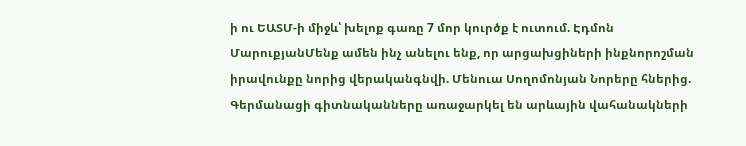ի ու ԵԱՏՄ-ի միջև՝ խելոք գառը 7 մոր կուրծք է ուտում. Էդմոն ՄարուքյանՄենք ամեն ինչ անելու ենք, որ արցախցիների ինքնորոշման իրավունքը նորից վերականգնվի. Մենուա Սողոմոնյան Նորերը հներից. Գերմանացի գիտնականները առաջարկել են արևային վահանակների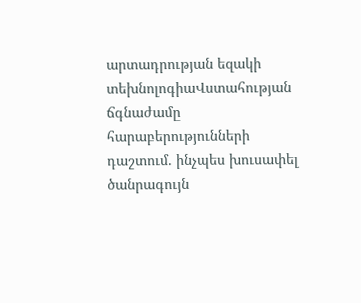արտադրության եզակի տեխնոլոգիաՎստահության ճգնաժամը հարաբերությունների դաշտում. ինչպես խուսափել ծանրագույն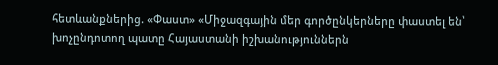հետևանքներից. «Փաստ» «Միջազգային մեր գործընկերները փաստել են՝ խոչընդոտող պատը Հայաստանի իշխանություններն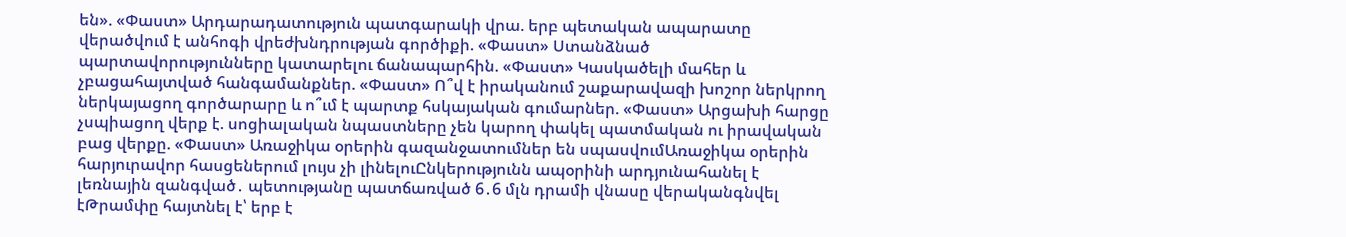են». «Փաստ» Արդարադատություն պատգարակի վրա. երբ պետական ապարատը վերածվում է անհոգի վրեժխնդրության գործիքի. «Փաստ» Ստանձնած պարտավորությունները կատարելու ճանապարհին. «Փաստ» Կասկածելի մահեր և չբացահայտված հանգամանքներ. «Փաստ» Ո՞վ է իրականում շաքարավազի խոշոր ներկրող ներկայացող գործարարը և ո՞ւմ է պարտք հսկայական գումարներ. «Փաստ» Արցախի հարցը չսպիացող վերք է. սոցիալական նպաստները չեն կարող փակել պատմական ու իրավական բաց վերքը. «Փաստ» Առաջիկա օրերին գազանջատումներ են սպասվումԱռաջիկա օրերին հարյուրավոր հասցեներում լույս չի լինելուԸնկերությունն ապօրինի արդյունահանել է լեռնային զանգված․ պետությանը պատճառված 6․6 մլն դրամի վնասը վերականգնվել էԹրամփը հայտնել է՝ երբ է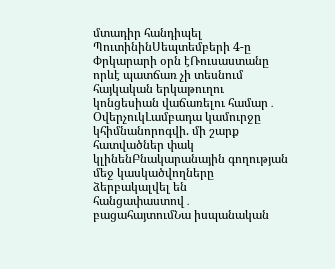մտադիր հանդիպել ՊուտինինՍեպտեմբերի 4-ը Փրկարարի օրն էՌուսաստանը որևէ պատճառ չի տեսնում հայկական երկաթուղու կոնցեսիան վաճառելու համար․ ՕվերչուկԼամբադա կամուրջը կհիմնանորոգվի. մի շարք հատվածներ փակ կլինենԲնակարանային գողության մեջ կասկածվողները ձերբակալվել են հանցափաստով․ բացահայտումՆա իսպանական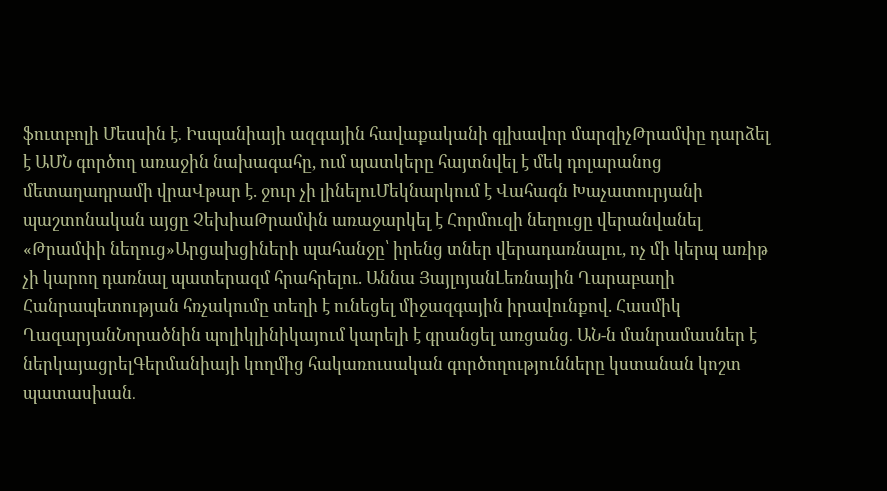ֆուտբոլի Մեսսին է․ Իսպանիայի ազգային հավաքականի գլխավոր մարզիչԹրամփը դարձել է ԱՄՆ գործող առաջին նախագահը, ում պատկերը հայտնվել է մեկ դոլարանոց մետաղադրամի վրաՎթար է. ջուր չի լինելուՄեկնարկում է Վահագն Խաչատուրյանի պաշտոնական այցը ՉեխիաԹրամփն առաջարկել է Հորմուզի նեղուցը վերանվանել «Թրամփի նեղուց»Արցախցիների պահանջը՝ իրենց տներ վերադառնալու, ոչ մի կերպ առիթ չի կարող դառնալ պատերազմ հրահրելու. Աննա ՅայլոյանԼեռնային Ղարաբաղի Հանրապետության հռչակումը տեղի է ունեցել միջազգային իրավունքով. Հասմիկ ՂազարյանՆորածնին պոլիկլինիկայում կարելի է գրանցել առցանց․ ԱՆ-ն մանրամասներ է ներկայացրելԳերմանիայի կողմից հակառուսական գործողությունները կստանան կոշտ պատասխան․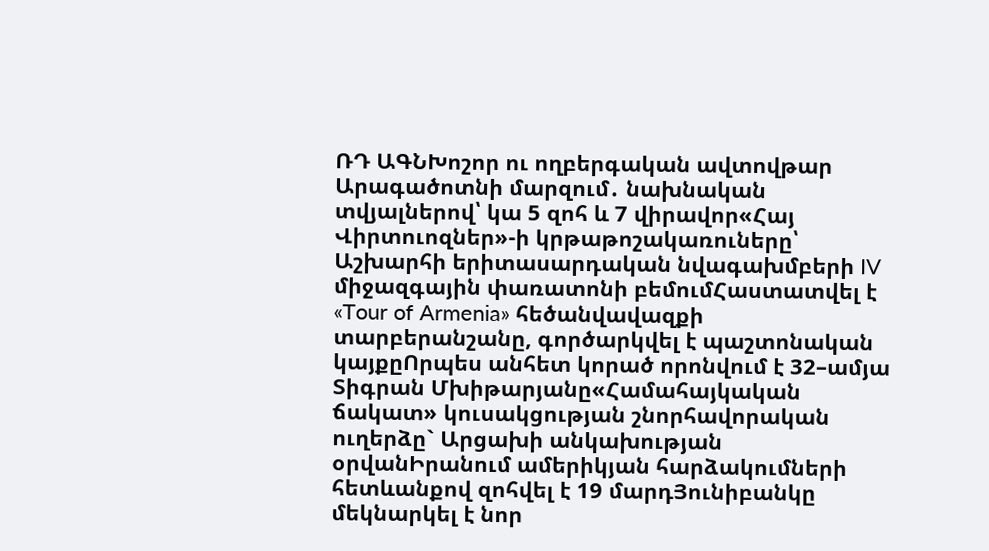ՌԴ ԱԳՆԽոշոր ու ողբերգական ավտովթար Արագածոտնի մարզում․ նախնական տվյալներով՝ կա 5 զոհ և 7 վիրավոր«Հայ Վիրտուոզներ»-ի կրթաթոշակառուները՝ Աշխարհի երիտասարդական նվագախմբերի IV միջազգային փառատոնի բեմումՀաստատվել է «Tour of Armenia» հեծանվավազքի տարբերանշանը, գործարկվել է պաշտոնական կայքըՈրպես անհետ կորած որոնվում է 32–ամյա Տիգրան Մխիթարյանը«Համահայկական ճակատ» կուսակցության շնորհավորական ուղերձը` Արցախի անկախության օրվանԻրանում ամերիկյան հարձակումների հետևանքով զոհվել է 19 մարդՅունիբանկը մեկնարկել է նոր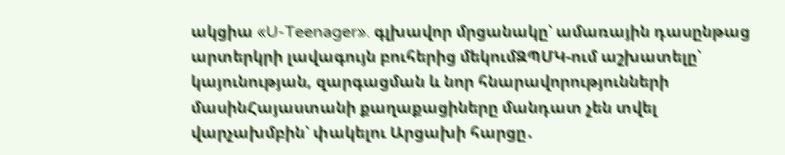ակցիա «U-Teenager». գլխավոր մրցանակը՝ ամառային դասընթաց արտերկրի լավագույն բուհերից մեկումԶՊՄԿ-ում աշխատելը՝ կայունության, զարգացման և նոր հնարավորությունների մասինՀայաստանի քաղաքացիները մանդատ չեն տվել վարչախմբին՝ փակելու Արցախի հարցը․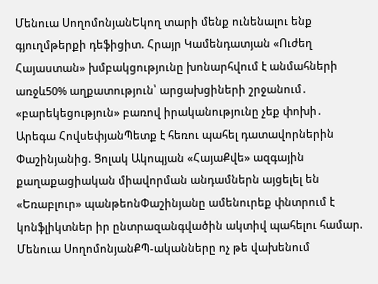Մենուա ՍողոմոնյանԵկող տարի մենք ունենալու ենք գյուղմթերքի դեֆիցիտ. Հրայր Կամենդատյան «Ուժեղ Հայաստան» խմբակցությունը խոնարհվում է անմահների առջև50% աղքատություն՝ արցախցիների շրջանում․ «բարեկեցություն» բառով իրականությունը չեք փոխի․ Արեգա ՀովսեփյանՊետք է հեռու պահել դատավորներին Փաշինյանից. Ցոլակ Ակոպյան «ՀայաՔվե» ազգային քաղաքացիական միավորման անդամներն այցելել են «Եռաբլուր» պանթեոնՓաշինյանը ամենուրեք փնտրում է կոնֆլիկտներ իր ընտրազանգվածին ակտիվ պահելու համար. Մենուա ՍողոմոնյանՔՊ-ականները ոչ թե վախենում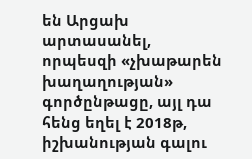են Արցախ արտասանել, որպեսզի «չխաթարեն խաղաղության» գործընթացը, այլ դա հենց եղել է 2018թ, իշխանության գալու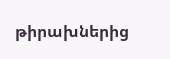թիրախներից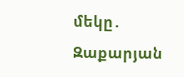մեկը․ Զաքարյան